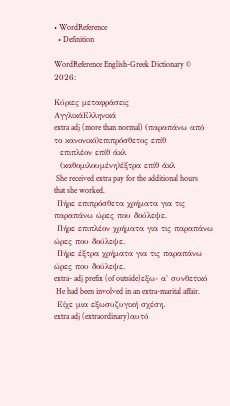• WordReference
  • Definition

WordReference English-Greek Dictionary © 2026:

Κύριες μεταφράσεις
ΑγγλικάΕλληνικά
extra adj (more than normal) (παραπάνω από το κανονικό)επιπρόσθετος επίθ
  επιπλέον επίθ άκλ
  (καθομιλουμένη)έξτρα επίθ άκλ
 She received extra pay for the additional hours that she worked.
 Πήρε επιπρόσθετα χρήματα για τις παραπάνω ώρες που δούλεψε.
 Πήρε επιπλέον χρήματα για τις παραπάνω ώρες που δούλεψε.
 Πήρε έξτρα χρήματα για τις παραπάνω ώρες που δούλεψε.
extra- adj prefix (of outside)εξω- α' συνθετικό
 He had been involved in an extra-marital affair.
 Είχε μια εξωσυζυγική σχέση.
extra adj (extraordinary)αυτό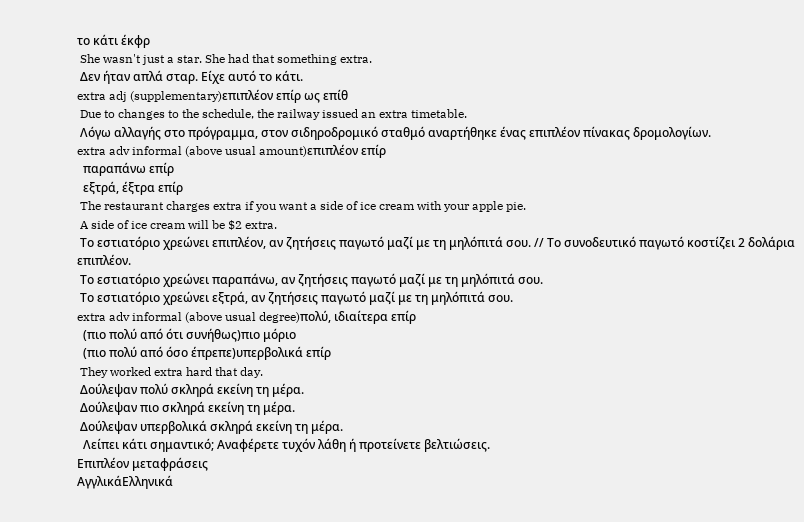το κάτι έκφρ
 She wasn't just a star. She had that something extra.
 Δεν ήταν απλά σταρ. Είχε αυτό το κάτι.
extra adj (supplementary)επιπλέον επίρ ως επίθ
 Due to changes to the schedule, the railway issued an extra timetable.
 Λόγω αλλαγής στο πρόγραμμα, στον σιδηροδρομικό σταθμό αναρτήθηκε ένας επιπλέον πίνακας δρομολογίων.
extra adv informal (above usual amount)επιπλέον επίρ
  παραπάνω επίρ
  εξτρά, έξτρα επίρ
 The restaurant charges extra if you want a side of ice cream with your apple pie.
 A side of ice cream will be $2 extra.
 Το εστιατόριο χρεώνει επιπλέον, αν ζητήσεις παγωτό μαζί με τη μηλόπιτά σου. // Το συνοδευτικό παγωτό κοστίζει 2 δολάρια επιπλέον.
 Το εστιατόριο χρεώνει παραπάνω, αν ζητήσεις παγωτό μαζί με τη μηλόπιτά σου.
 Το εστιατόριο χρεώνει εξτρά, αν ζητήσεις παγωτό μαζί με τη μηλόπιτά σου.
extra adv informal (above usual degree)πολύ, ιδιαίτερα επίρ
  (πιο πολύ από ότι συνήθως)πιο μόριο
  (πιο πολύ από όσο έπρεπε)υπερβολικά επίρ
 They worked extra hard that day.
 Δούλεψαν πολύ σκληρά εκείνη τη μέρα.
 Δούλεψαν πιο σκληρά εκείνη τη μέρα.
 Δούλεψαν υπερβολικά σκληρά εκείνη τη μέρα.
  Λείπει κάτι σημαντικό; Αναφέρετε τυχόν λάθη ή προτείνετε βελτιώσεις.
Επιπλέον μεταφράσεις
ΑγγλικάΕλληνικά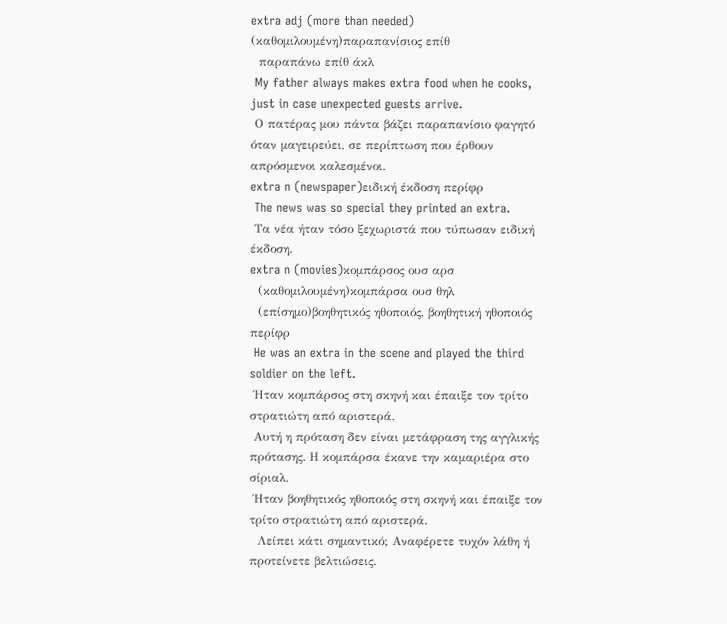extra adj (more than needed) (καθομιλουμένη)παραπανίσιος επίθ
  παραπάνω επίθ άκλ
 My father always makes extra food when he cooks, just in case unexpected guests arrive.
 Ο πατέρας μου πάντα βάζει παραπανίσιο φαγητό όταν μαγειρεύει, σε περίπτωση που έρθουν απρόσμενοι καλεσμένοι.
extra n (newspaper)ειδική έκδοση περίφρ
 The news was so special they printed an extra.
 Τα νέα ήταν τόσο ξεχωριστά που τύπωσαν ειδική έκδοση.
extra n (movies)κομπάρσος ουσ αρσ
  (καθομιλουμένη)κομπάρσα ουσ θηλ
  (επίσημο)βοηθητικός ηθοποιός, βοηθητική ηθοποιός περίφρ
 He was an extra in the scene and played the third soldier on the left.
 Ήταν κομπάρσος στη σκηνή και έπαιξε τον τρίτο στρατιώτη από αριστερά.
 Αυτή η πρόταση δεν είναι μετάφραση της αγγλικής πρότασης. Η κομπάρσα έκανε την καμαριέρα στο σίριαλ.
 Ήταν βοηθητικός ηθοποιός στη σκηνή και έπαιξε τον τρίτο στρατιώτη από αριστερά.
  Λείπει κάτι σημαντικό; Αναφέρετε τυχόν λάθη ή προτείνετε βελτιώσεις.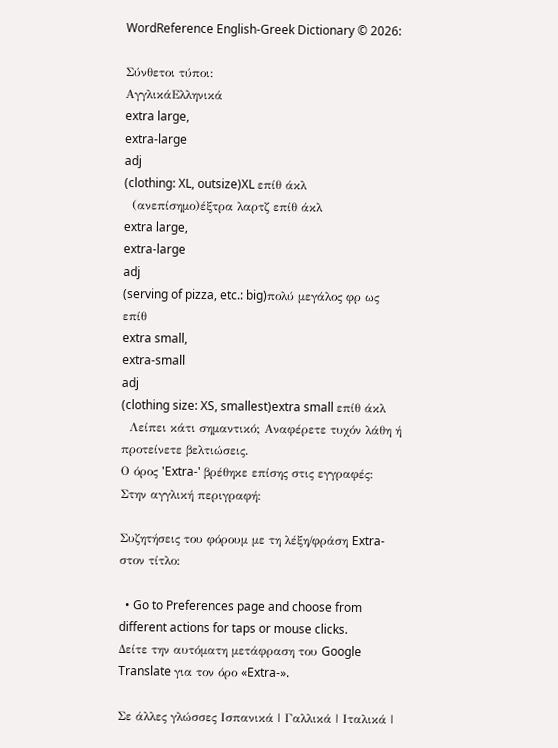WordReference English-Greek Dictionary © 2026:

Σύνθετοι τύποι:
ΑγγλικάΕλληνικά
extra large,
extra-large
adj
(clothing: XL, outsize)XL επίθ άκλ
  (ανεπίσημο)έξτρα λαρτζ επίθ άκλ
extra large,
extra-large
adj
(serving of pizza, etc.: big)πολύ μεγάλος φρ ως επίθ
extra small,
extra-small
adj
(clothing size: XS, smallest)extra small επίθ άκλ
  Λείπει κάτι σημαντικό; Αναφέρετε τυχόν λάθη ή προτείνετε βελτιώσεις.
Ο όρος 'Extra-' βρέθηκε επίσης στις εγγραφές:
Στην αγγλική περιγραφή:

Συζητήσεις του φόρουμ με τη λέξη/φράση Extra- στον τίτλο:

  • Go to Preferences page and choose from different actions for taps or mouse clicks.
Δείτε την αυτόματη μετάφραση του Google Translate για τον όρο «Extra-».

Σε άλλες γλώσσες Ισπανικά | Γαλλικά | Ιταλικά |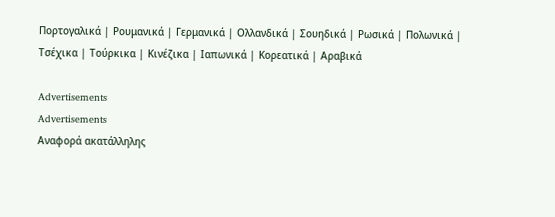Πορτογαλικά | Ρουμανικά | Γερμανικά | Ολλανδικά | Σουηδικά | Ρωσικά | Πολωνικά | Τσέχικα | Τούρκικα | Κινέζικα | Ιαπωνικά | Κορεατικά | Αραβικά

Advertisements
Advertisements
Αναφορά ακατάλληλης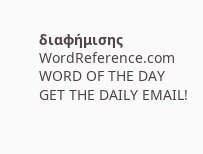διαφήμισης
WordReference.com
WORD OF THE DAY
GET THE DAILY EMAIL!